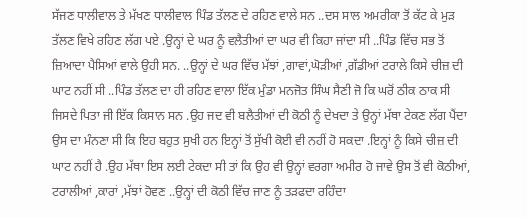ਸੱਜਣ ਧਾਲੀਵਾਲ ਤੇ ਮੱਖਣ ਧਾਲੀਵਾਲ ਪਿੰਡ ਤੱਲਣ ਦੇ ਰਹਿਣ ਵਾਲੇ ਸਨ ..ਦਸ ਸਾਲ ਅਮਰੀਕਾ ਤੋਂ ਕੱਟ ਕੇ ਮੁੜ ਤੱਲਣ ਵਿਖੇ ਰਹਿਣ ਲੱਗ ਪਏ .ਉਨ੍ਹਾਂ ਦੇ ਘਰ ਨੂੰ ਵਲੈਤੀਆਂ ਦਾ ਘਰ ਵੀ ਕਿਹਾ ਜਾਂਦਾ ਸੀ ..ਪਿੰਡ ਵਿੱਚ ਸਭ ਤੋਂ ਜ਼ਿਆਦਾ ਪੈਸਿਆਂ ਵਾਲੇ ਉਹੀ ਸਨ. ..ਉਨ੍ਹਾਂ ਦੇ ਘਰ ਵਿੱਚ ਮੱਝਾਂ ,ਗਾਵਾਂ,ਘੋੜੀਆਂ ,ਗੱਡੀਆਂ ਟਰਾਲੇ ਕਿਸੇ ਚੀਜ਼ ਦੀ ਘਾਟ ਨਹੀਂ ਸੀ ..ਪਿੰਡ ਤੱਲਣ ਦਾ ਹੀ ਰਹਿਣ ਵਾਲਾ ਇੱਕ ਮੁੰਡਾ ਮਨਜੋਤ ਸਿੰਘ ਸੈਣੀ ਜੋ ਕਿ ਘਰੋਂ ਠੀਕ ਠਾਕ ਸੀ ਜਿਸਦੇ ਪਿਤਾ ਜੀ ਇੱਕ ਕਿਸਾਨ ਸਨ .ਉਹ ਜਦ ਵੀ ਬਲੈਤੀਆਂ ਦੀ ਕੋਠੀ ਨੂੰ ਦੇਖਦਾ ਤੇ ਉਨ੍ਹਾਂ ਮੱਥਾ ਟੇਕਣ ਲੱਗ ਪੈਂਦਾ ਉਸ ਦਾ ਮੰਨਣਾ ਸੀ ਕਿ ਇਹ ਬਹੁਤ ਸੁਖੀ ਹਨ ਇਨ੍ਹਾਂ ਤੋਂ ਸੁੱਖੀ ਕੋਈ ਵੀ ਨਹੀਂ ਹੋ ਸਕਦਾ .ਇਨ੍ਹਾਂ ਨੂੰ ਕਿਸੇ ਚੀਜ਼ ਦੀ ਘਾਟ ਨਹੀਂ ਹੈ .ਉਹ ਮੱਥਾ ਇਸ ਲਈ ਟੇਕਦਾ ਸੀ ਤਾਂ ਕਿ ਉਹ ਵੀ ਉਨ੍ਹਾਂ ਵਰਗਾ ਅਮੀਰ ਹੋ ਜਾਵੇ ਉਸ ਤੋਂ ਵੀ ਕੋਠੀਆਂ, ਟਰਾਲੀਆਂ ,ਕਾਰਾਂ ,ਮੱਝਾਂ ਹੋਵਣ ..ਉਨ੍ਹਾਂ ਦੀ ਕੋਠੀ ਵਿੱਚ ਜਾਣ ਨੂੰ ਤੜਫਦਾ ਰਹਿੰਦਾ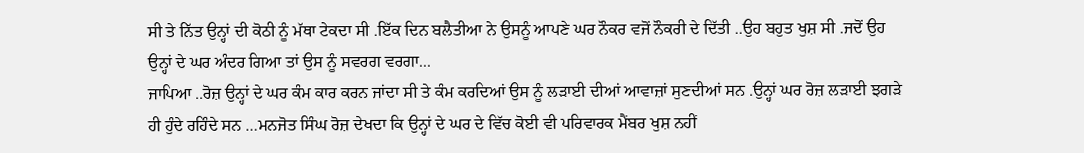ਸੀ ਤੇ ਨਿੱਤ ਉਨ੍ਹਾਂ ਦੀ ਕੋਠੀ ਨੂੰ ਮੱਥਾ ਟੇਕਦਾ ਸੀ .ਇੱਕ ਦਿਨ ਬਲੈਤੀਆ ਨੇ ਉਸਨੂੰ ਆਪਣੇ ਘਰ ਨੌਕਰ ਵਜੋਂ ਨੌਕਰੀ ਦੇ ਦਿੱਤੀ ..ਉਹ ਬਹੁਤ ਖੁਸ਼ ਸੀ .ਜਦੋਂ ਉਹ ਉਨ੍ਹਾਂ ਦੇ ਘਰ ਅੰਦਰ ਗਿਆ ਤਾਂ ਉਸ ਨੂੰ ਸਵਰਗ ਵਰਗਾ...
ਜਾਪਿਆ ..ਰੋਜ਼ ਉਨ੍ਹਾਂ ਦੇ ਘਰ ਕੰਮ ਕਾਰ ਕਰਨ ਜਾਂਦਾ ਸੀ ਤੇ ਕੰਮ ਕਰਦਿਆਂ ਉਸ ਨੂੰ ਲੜਾਈ ਦੀਆਂ ਆਵਾਜ਼ਾਂ ਸੁਣਦੀਆਂ ਸਨ .ਉਨ੍ਹਾਂ ਘਰ ਰੋਜ਼ ਲੜਾਈ ਝਗੜੇ ਹੀ ਹੁੰਦੇ ਰਹਿੰਦੇ ਸਨ …ਮਨਜੋਤ ਸਿੰਘ ਰੋਜ਼ ਦੇਖਦਾ ਕਿ ਉਨ੍ਹਾਂ ਦੇ ਘਰ ਦੇ ਵਿੱਚ ਕੋਈ ਵੀ ਪਰਿਵਾਰਕ ਮੈਂਬਰ ਖੁਸ਼ ਨਹੀਂ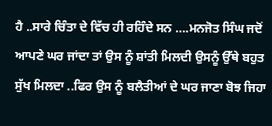ਹੈ ..ਸਾਰੇ ਚਿੰਤਾ ਦੇ ਵਿੱਚ ਹੀ ਰਹਿੰਦੇ ਸਨ ….ਮਨਜੋਤ ਸਿੰਘ ਜਦੋਂ ਆਪਣੇ ਘਰ ਜਾਂਦਾ ਤਾਂ ਉਸ ਨੂੰ ਸ਼ਾਂਤੀ ਮਿਲਦੀ ਉਸਨੂੰ ਉੱਥੇ ਬਹੁਤ ਸੁੱਖ ਮਿਲਦਾ ..ਫਿਰ ਉਸ ਨੂੰ ਬਲੈਤੀਆਂ ਦੇ ਘਰ ਜਾਣਾ ਬੋਝ ਜਿਹਾ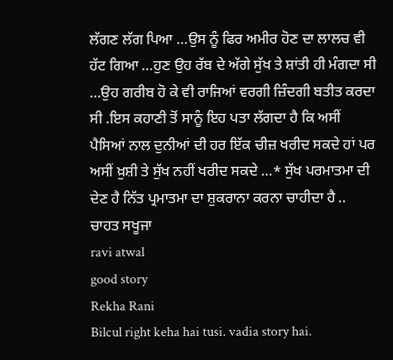ਲੱਗਣ ਲੱਗ ਪਿਆ …ਉਸ ਨੂੰ ਫਿਰ ਅਮੀਰ ਹੋਣ ਦਾ ਲਾਲਚ ਵੀ ਹੱਟ ਗਿਆ …ਹੁਣ ਉਹ ਰੱਬ ਦੇ ਅੱਗੇ ਸੁੱਖ ਤੇ ਸ਼ਾਂਤੀ ਹੀ ਮੰਗਦਾ ਸੀ …ਉਹ ਗਰੀਬ ਹੋ ਕੇ ਵੀ ਰਾਜਿਆਂ ਵਰਗੀ ਜ਼ਿੰਦਗੀ ਬਤੀਤ ਕਰਦਾ ਸੀ .ਇਸ ਕਹਾਣੀ ਤੋਂ ਸਾਨੂੰ ਇਹ ਪਤਾ ਲੱਗਦਾ ਹੈ ਕਿ ਅਸੀਂ ਪੈਸਿਆਂ ਨਾਲ ਦੁਨੀਆਂ ਦੀ ਹਰ ਇੱਕ ਚੀਜ਼ ਖਰੀਦ ਸਕਦੇ ਹਾਂ ਪਰ ਅਸੀਂ ਖ਼ੁਸ਼ੀ ਤੇ ਸੁੱਖ ਨਹੀਂ ਖਰੀਦ ਸਕਦੇ …* ਸੁੱਖ ਪਰਮਾਤਮਾ ਦੀ ਦੇਣ ਹੈ ਨਿੱਤ ਪ੍ਰਮਾਤਮਾ ਦਾ ਸ਼ੁਕਰਾਨਾ ਕਰਨਾ ਚਾਹੀਦਾ ਹੈ ..
ਚਾਹਤ ਸਖੂਜਾ
ravi atwal
good story
Rekha Rani
Bilcul right keha hai tusi. vadia story hai.